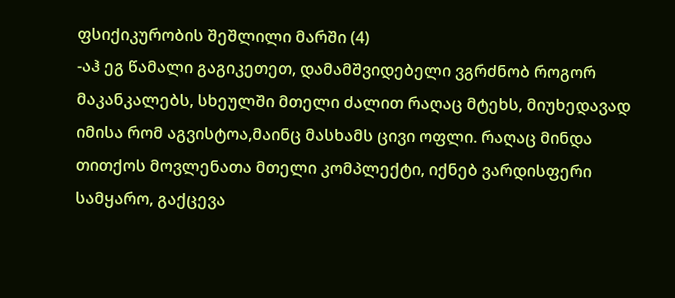ფსიქიკურობის შეშლილი მარში (4)
-აჰ ეგ წამალი გაგიკეთეთ, დამამშვიდებელი ვგრძნობ როგორ მაკანკალებს, სხეულში მთელი ძალით რაღაც მტეხს, მიუხედავად იმისა რომ აგვისტოა,მაინც მასხამს ცივი ოფლი. რაღაც მინდა თითქოს მოვლენათა მთელი კომპლექტი, იქნებ ვარდისფერი სამყარო, გაქცევა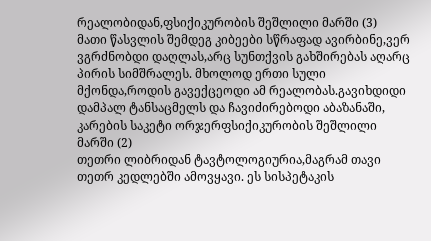რეალობიდან,ფსიქიკურობის შეშლილი მარში (3)
მათი წასვლის შემდეგ კიბეები სწრაფად ავირბინე,ვერ ვგრძნობდი დაღლას,არც სუნთქვის გახშირებას აღარც პირის სიმშრალეს. მხოლოდ ერთი სული მქონდა,როდის გავექცეოდი ამ რეალობას.გავიხდიდი დამპალ ტანსაცმელს და ჩავიძირებოდი აბაზანაში, კარების საკეტი ორჯერფსიქიკურობის შეშლილი მარში (2)
თეთრი ლიბრიდან ტავტოლოგიურია,მაგრამ თავი თეთრ კედლებში ამოვყავი. ეს სისპეტაკის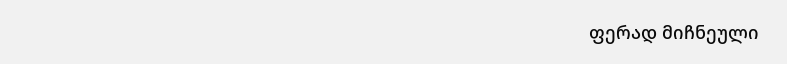ფერად მიჩნეული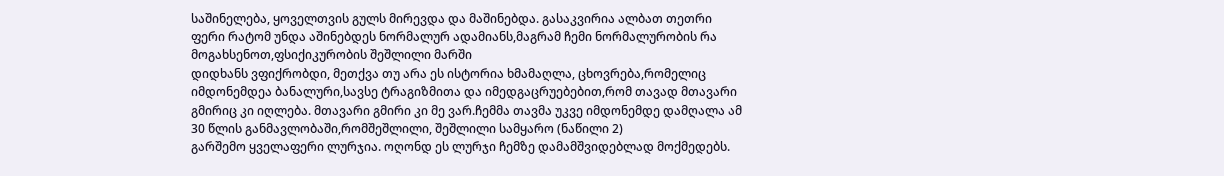საშინელება, ყოველთვის გულს მირევდა და მაშინებდა. გასაკვირია ალბათ თეთრი ფერი რატომ უნდა აშინებდეს ნორმალურ ადამიანს,მაგრამ ჩემი ნორმალურობის რა მოგახსენოთ,ფსიქიკურობის შეშლილი მარში
დიდხანს ვფიქრობდი, მეთქვა თუ არა ეს ისტორია ხმამაღლა, ცხოვრება,რომელიც იმდონემდეა ბანალური,სავსე ტრაგიზმითა და იმედგაცრუებებით,რომ თავად მთავარი გმირიც კი იღლება. მთავარი გმირი კი მე ვარ.ჩემმა თავმა უკვე იმდონემდე დამღალა ამ 30 წლის განმავლობაში,რომშეშლილი, შეშლილი სამყარო (ნაწილი 2)
გარშემო ყველაფერი ლურჯია. ოღონდ ეს ლურჯი ჩემზე დამამშვიდებლად მოქმედებს.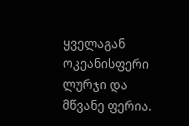ყველაგან ოკეანისფერი ლურჯი და მწვანე ფერია.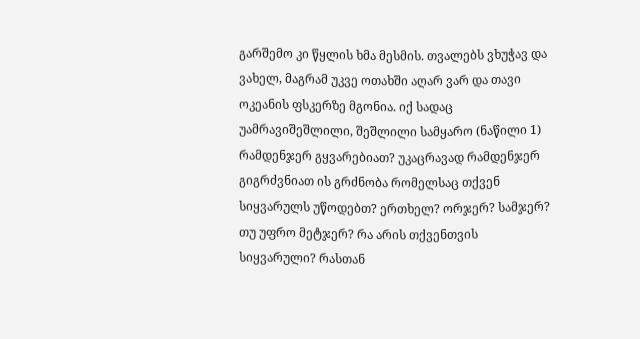გარშემო კი წყლის ხმა მესმის. თვალებს ვხუჭავ და ვახელ, მაგრამ უკვე ოთახში აღარ ვარ და თავი ოკეანის ფსკერზე მგონია. იქ სადაც უამრავიშეშლილი, შეშლილი სამყარო (ნაწილი 1)
რამდენჯერ გყვარებიათ? უკაცრავად რამდენჯერ გიგრძვნიათ ის გრძნობა რომელსაც თქვენ სიყვარულს უწოდებთ? ერთხელ? ორჯერ? სამჯერ? თუ უფრო მეტჯერ? რა არის თქვენთვის სიყვარული? რასთან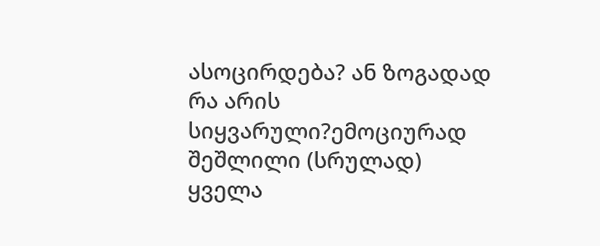ასოცირდება? ან ზოგადად რა არის სიყვარული?ემოციურად შეშლილი (სრულად)
ყველა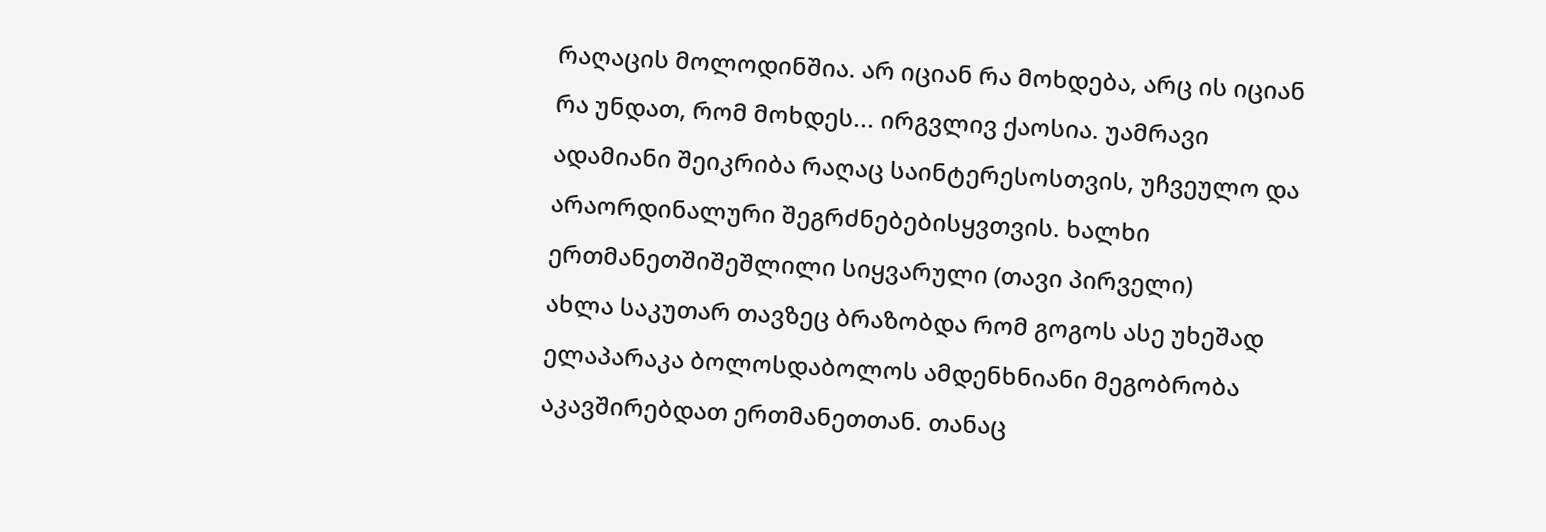რაღაცის მოლოდინშია. არ იციან რა მოხდება, არც ის იციან რა უნდათ, რომ მოხდეს... ირგვლივ ქაოსია. უამრავი ადამიანი შეიკრიბა რაღაც საინტერესოსთვის, უჩვეულო და არაორდინალური შეგრძნებებისყვთვის. ხალხი ერთმანეთშიშეშლილი სიყვარული (თავი პირველი)
ახლა საკუთარ თავზეც ბრაზობდა რომ გოგოს ასე უხეშად ელაპარაკა ბოლოსდაბოლოს ამდენხნიანი მეგობრობა აკავშირებდათ ერთმანეთთან. თანაც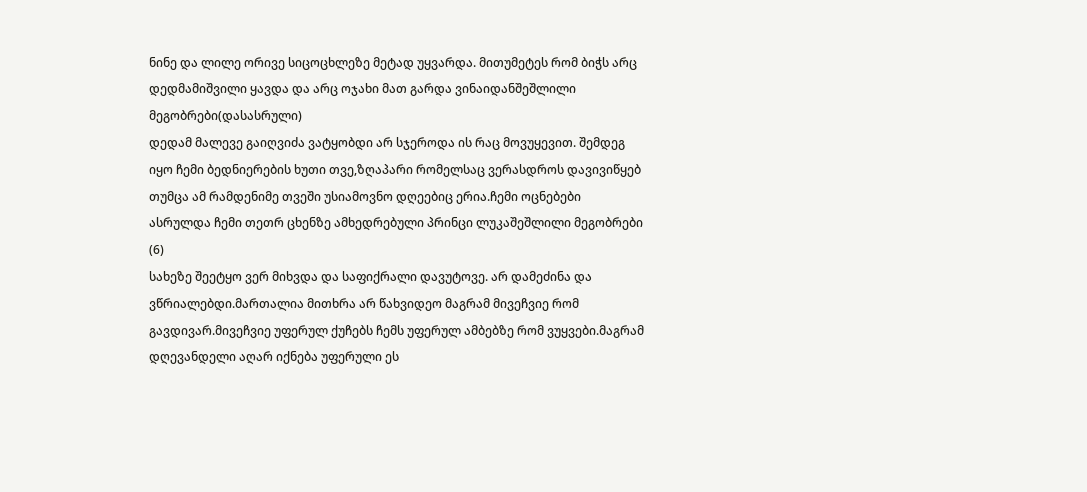ნინე და ლილე ორივე სიცოცხლეზე მეტად უყვარდა. მითუმეტეს რომ ბიჭს არც დედმამიშვილი ყავდა და არც ოჯახი მათ გარდა ვინაიდანშეშლილი მეგობრები(დასასრული)
დედამ მალევე გაიღვიძა ვატყობდი არ სჯეროდა ის რაც მოვუყევით. შემდეგ იყო ჩემი ბედნიერების ხუთი თვე,ზღაპარი რომელსაც ვერასდროს დავივიწყებ თუმცა ამ რამდენიმე თვეში უსიამოვნო დღეებიც ერია.ჩემი ოცნებები ასრულდა ჩემი თეთრ ცხენზე ამხედრებული პრინცი ლუკაშეშლილი მეგობრები (6)
სახეზე შეეტყო ვერ მიხვდა და საფიქრალი დავუტოვე. არ დამეძინა და ვწრიალებდი.მართალია მითხრა არ წახვიდეო მაგრამ მივეჩვიე რომ გავდივარ.მივეჩვიე უფერულ ქუჩებს ჩემს უფერულ ამბებზე რომ ვუყვები.მაგრამ დღევანდელი აღარ იქნება უფერული ეს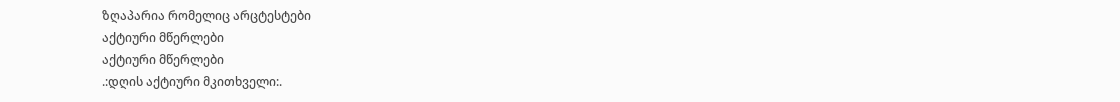ზღაპარია რომელიც არცტესტები
აქტიური მწერლები
აქტიური მწერლები
.:დღის აქტიური მკითხველი:.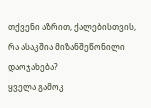თქვენი აზრით, ქალებისთვის, რა ასაკშია მიზანშეწონილი დაოჯახება?
ყველა გამოკ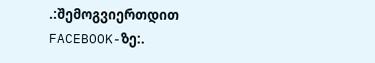.:შემოგვიერთდით FACEBOOK-ზე:.